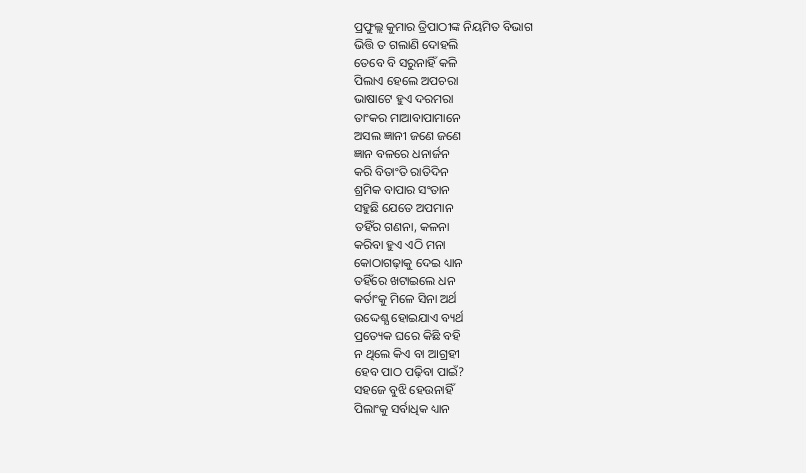ପ୍ରଫୁଲ୍ଲ କୁମାର ତ୍ରିପାଠୀଙ୍କ ନିୟମିତ ବିଭାଗ
ଭିତ୍ତି ତ ଗଲାଣି ଦୋହଲି
ତେବେ ବି ସରୁନାହିଁ କଳି
ପିଲାଏ ହେଲେ ଅପଚରା
ଭାଷାଟେ ହୁଏ ଦରମରା
ତାଂକର ମାଆବାପାମାନେ
ଅସଲ ଜ୍ଞାନୀ ଜଣେ ଜଣେ
ଜ୍ଞାନ ବଳରେ ଧନାର୍ଜନ
କରି ବିତାଂତି ରାତିଦିନ
ଶ୍ରମିକ ବାପାର ସଂତାନ
ସହୁଛି ଯେତେ ଅପମାନ
ତହିଁର ଗଣନା, କଳନା
କରିବା ହୁଏ ଏଠି ମନା
କୋଠାଗଢ଼ାକୁ ଦେଇ ଧ୍ୟାନ
ତହିଁରେ ଖଟାଇଲେ ଧନ
କର୍ତାଂକୁ ମିଳେ ସିନା ଅର୍ଥ
ଉଦ୍ଦେଶ୍ଯ ହୋଇଯାଏ ବ୍ୟର୍ଥ
ପ୍ରତ୍ୟେକ ଘରେ କିଛି ବହି
ନ ଥିଲେ କିଏ ବା ଆଗ୍ରହୀ
ହେବ ପାଠ ପଢ଼ିବା ପାଇଁ?
ସହଜେ ବୁଝି ହେଉନାହିଁ
ପିଲାଂକୁ ସର୍ବାଧିକ ଧ୍ୟାନ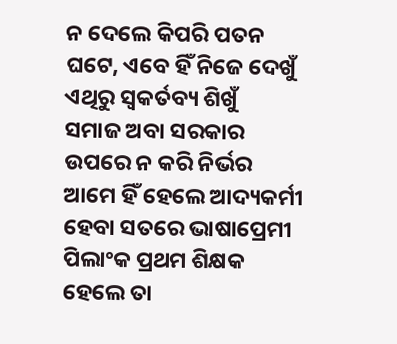ନ ଦେଲେ କିପରି ପତନ
ଘଟେ, ଏବେ ହିଁ ନିଜେ ଦେଖୁଁ
ଏଥିରୁ ସ୍ବକର୍ତବ୍ୟ ଶିଖୁଁ
ସମାଜ ଅବା ସରକାର
ଉପରେ ନ କରି ନିର୍ଭର
ଆମେ ହିଁ ହେଲେ ଆଦ୍ୟକର୍ମୀ
ହେବା ସତରେ ଭାଷାପ୍ରେମୀ
ପିଲାଂକ ପ୍ରଥମ ଶିକ୍ଷକ
ହେଲେ ତା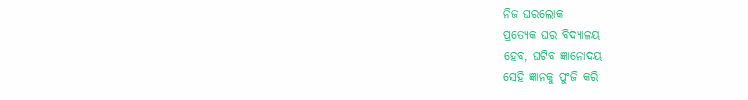ନିଜ ଘରଲୋକ
ପ୍ରତ୍ୟେକ ଘର ବିଦ୍ୟାଳୟ
ହେବ, ଘଟିବ ଜ୍ଞାନୋଦୟ
ସେହି ଜ୍ଞାନକୁ ପୁଂଜି କରି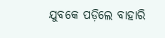ଯୁବକେ ପଡ଼ିଲେ ବାହାରି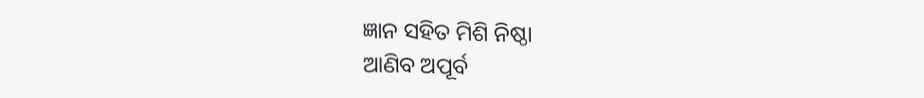ଜ୍ଞାନ ସହିତ ମିଶି ନିଷ୍ଠା
ଆଣିବ ଅପୂର୍ବ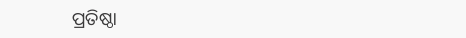ପ୍ରତିଷ୍ଠା